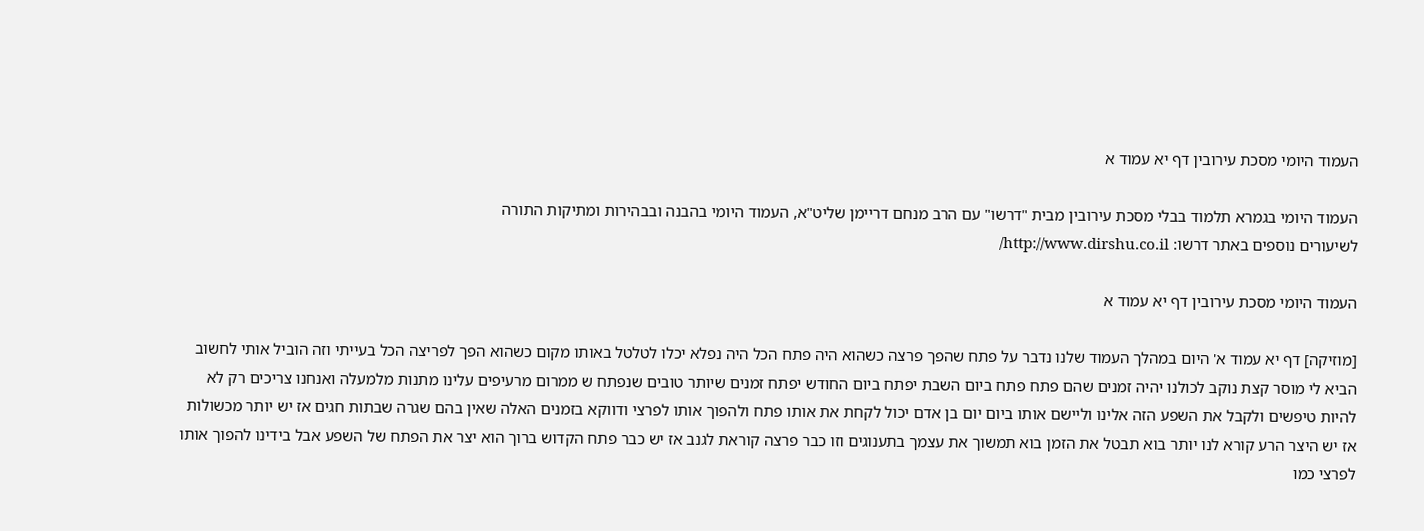העמוד היומי מסכת עירובין דף יא עמוד א

העמוד היומי בגמרא תלמוד בבלי מסכת עירובין מבית "דרשו" עם הרב מנחם דריימן שליט"א, העמוד היומי בהבנה ובבהירות ומתיקות התורה
לשיעורים נוספים באתר דרשו: http://www.dirshu.co.il/

העמוד היומי מסכת עירובין דף יא עמוד א

[מוזיקה] דף יא עמוד א' היום במהלך העמוד שלנו נדבר על פתח שהפך פרצה כשהוא היה פתח הכל היה נפלא יכלו לטלטל באותו מקום כשהוא הפך לפריצה הכל בעייתי וזה הוביל אותי לחשוב הביא לי מוסר קצת נוקב לכולנו יהיה זמנים שהם פתח פתח ביום השבת יפתח ביום החודש יפתח זמנים שיותר טובים שנפתח ש ממרום מרעיפים עלינו מתנות מלמעלה ואנחנו צריכים רק לא להיות טיפשים ולקבל את השפע הזה אלינו וליישם אותו ביום יום בן אדם יכול לקחת את אותו פתח ולהפוך אותו לפרצי ודווקא בזמנים האלה שאין בהם שגרה שבתות חגים אז יש יותר מכשולות אז יש היצר הרע קורא לנו יותר בוא תבטל את הזמן בוא תמשוך את עצמך בתענוגים וזו כבר פרצה קוראת לגנב אז יש כבר פתח הקדוש ברוך הוא יצר את הפתח של השפע אבל בידינו להפוך אותו לפרצי כמו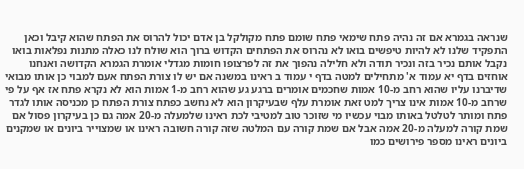שנראה בגמרא אם זה נהיה פתח שימאי פתח שומם פתח מקולקל בן אדם יכול להרוס את הפתח שהוא קיבל וכאן התפקיד שלנו לא להיות טיפשים בואו לא נהרוס את הפתחים הקדוש ברוך הוא שולח לנו כאלה מתנות נפלאות בואו נקבל אותם נכיר בזה ונכיר תודה ולא חלילה נהפוך את זה לפרצופו חומות מגדלי אומרת הגמרא הקדושה ואנחנו אוחזים בדף יא עמוד א' מתחילים למטה בדף י עמוד ב ראינו במשנה אם יש לו צורת הפתח אעם למבוי כן אותו מבואי שדיברנו עליו שהוא רחב מ-10 אמות שחכמים אומרים ברגע גע שהוא רחב מ-1 אמות הוא לא נקרא פתח אז אף על פי שרחב מ-10 אמות אינו צריך למט זאת אומרת עלף שבעיקרון הוא לא נחשב כפתח צורת הפתח כן מכניסה אותו לגדר פתח ומותר לטלטל באותו מבוי עכשיו מי שזוכר טוב למטיבי לכת ראינו שלמעלה מ-20 אמה גם כן בעיקרון פסול אם שמת קורה למעלה מ-20 אמה אבל אם שמת קורה עם המלטה שזה קורה חשובה ראינו או שמצוייר ביונים או שמקנים ביונים ראינו מספר פירושים כמו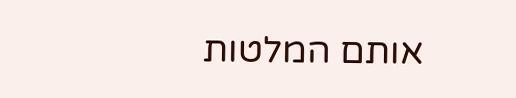אותם המלטות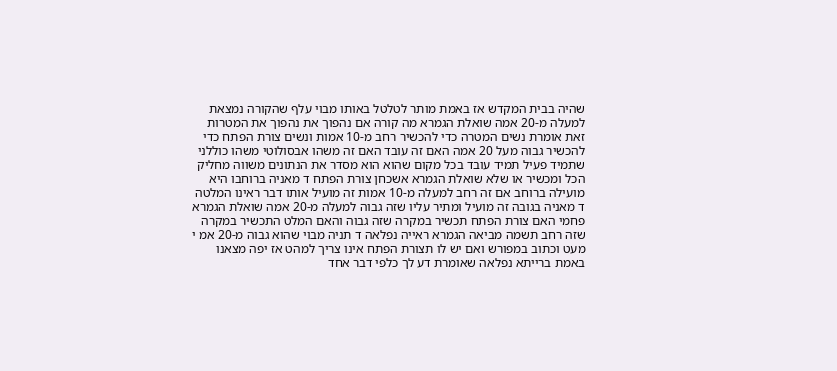שהיה בבית המקדש אז באמת מותר לטלטל באותו מבוי עלף שהקורה נמצאת למעלה מ-20 אמה שואלת הגמרא מה קורה אם נהפוך את נהפוך את המטרות זאת אומרת נשים המטרה כדי להכשיר רחב מ-10 אמות ונשים צורת הפתח כדי להכשיר גבוה מעל 20 אמה האם זה עובד האם זה משהו אבסולוטי משהו כוללני שתמיד פעיל תמיד עובד בכל מקום שהוא הוא מסדר את הנתונים משווה מחליק הכל ומכשיר או שלא שואלת הגמרא אשכחן צורת הפתח ד מאניה ברוחבו היא מועילה ברוחב אם זה רחב למעלה מ-10 אמות זה מועיל אותו דבר ראינו המלטה ד מאניה בגובה זה מועיל ומתיר עליו שזה גבוה למעלה מ-20 אמה שואלת הגמרא פחמי האם צורת הפתח תכשיר במקרה שזה גבוה והאם המלט התכשיר במקרה שזה רחב תשמה מביאה הגמרא ראייה נפלאה ד תניה מבוי שהוא גבוה מ-20 אמ י מעט וכתוב במפורש ואם יש לו תצורת הפתח אינו צריך למהט אז יפה מצאנו באמת ברייתא נפלאה שאומרת דע לך כלפי דבר אחד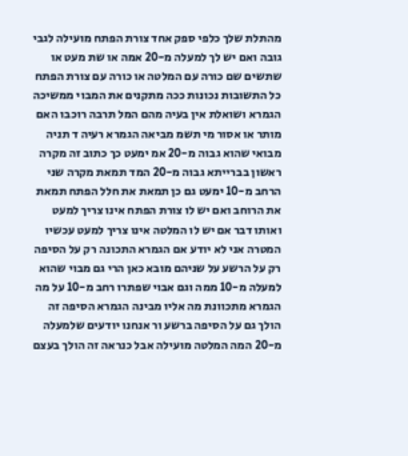מהתלת שלך כלפי ספק אחד צורת הפתח מועילה לגבי גובה ואם יש לך למעלה מ-20 אמה או שת מעט או שתשים שם כורה עם המלטה או כורה עם צורת הפתח כל התשובות נכונות ככה מתקנים את המבוי ממשיכה הגמרא ושואלת אין בעיה מהם המל תרבה רוכבו האם מותר או אסור מי תשמ מביאה הגמרא רעיה ד תניה מבואי שהוא גבוה מ-20 אמ ימעט כך כתוב זה מקרה ראשון בברייתא גבוה מ-20 המד תמאת מקרה שני הרחב מ-10 ימעט גם כן תמאת את חלל הפתח תמאת את הרוחב ואם יש לו צורת הפתח אינו צריך למעט ואותו דבר אם יש לו המלטה אינו צריך למעט עכשיו המטרה אני לא יודע אם הגמרא התכונה רק על הסיפה רק על הרשע על שניהם מובא כאן הרי גם מבוי שהוא למעלה מ-10 ממה וגם אבוי שפתרו רחב מ-10 על מה הגמרא מתכוונת מה אליו מבינה הגמרא הסיפה זה הולך גם על הסיפה ברשע ור אנחנו יודעים שלמעלה מ-20 המה המלטה מועילה אבל כנראה זה הולך בעצם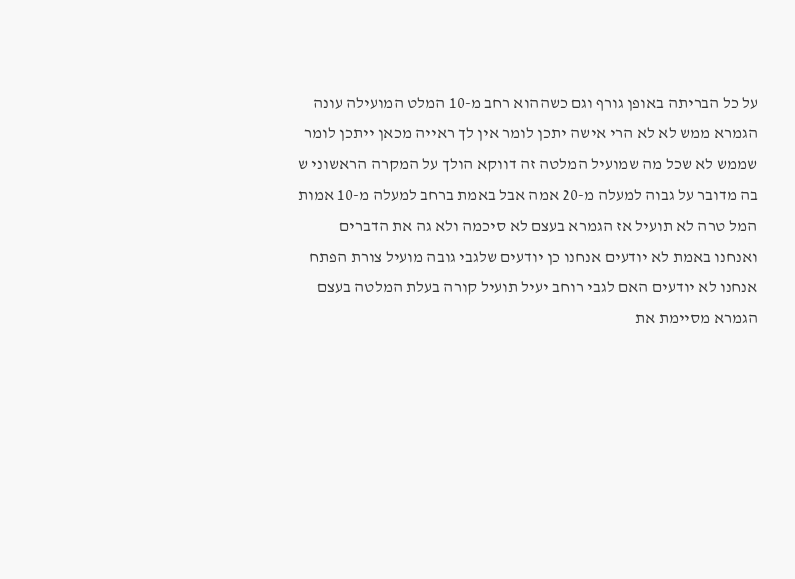על כל הבריתה באופן גורף וגם כשההוא רחב מ-10 המלט המועילה עונה הגמרא ממש לא לא הרי אישה יתכן לומר אין לך ראייה מכאן ייתכן לומר שממש לא שכל מה שמועיל המלטה זה דווקא הולך על המקרה הראשוני ש בה מדובר על גבוה למעלה מ-20 אמה אבל באמת ברחב למעלה מ-10 אמות המל טרה לא תועיל אז הגמרא בעצם לא סיכמה ולא גה את הדברים ואנחנו באמת לא יודעים אנחנו כן יודעים שלגבי גובה מועיל צורת הפתח אנחנו לא יודעים האם לגבי רוחב יעיל תועיל קורה בעלת המלטה בעצם הגמרא מסיימת את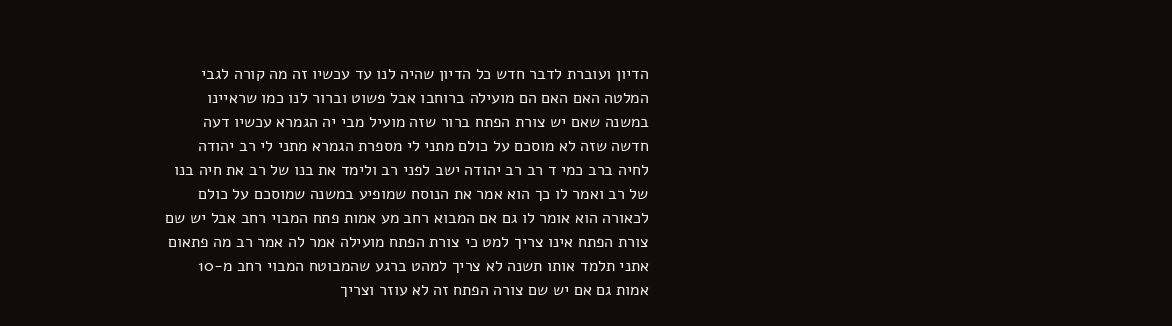הדיון ועוברת לדבר חדש כל הדיון שהיה לנו עד עכשיו זה מה קורה לגבי המלטה האם האם הם מועילה ברוחבו אבל פשוט וברור לנו כמו שראיינו במשנה שאם יש צורת הפתח ברור שזה מועיל מבי יה הגמרא עכשיו דעה חדשה שזה לא מוסכם על כולם מתני לי מספרת הגמרא מתני לי רב יהודה לחיה ברב כמי ד רב רב יהודה ישב לפני רב ולימד את בנו של רב את חיה בנו של רב ואמר לו כך הוא אמר את הנוסח שמופיע במשנה שמוסכם על כולם לכאורה הוא אומר לו גם אם המבוא רחב מע אמות פתח המבוי רחב אבל יש שם צורת הפתח אינו צריך למט כי צורת הפתח מועילה אמר לה אמר רב מה פתאום אתני תלמד אותו תשנה לא צריך למהט ברגע שהמבוטח המבוי רחב מ-10 אמות גם אם יש שם צורה הפתח זה לא עוזר וצריך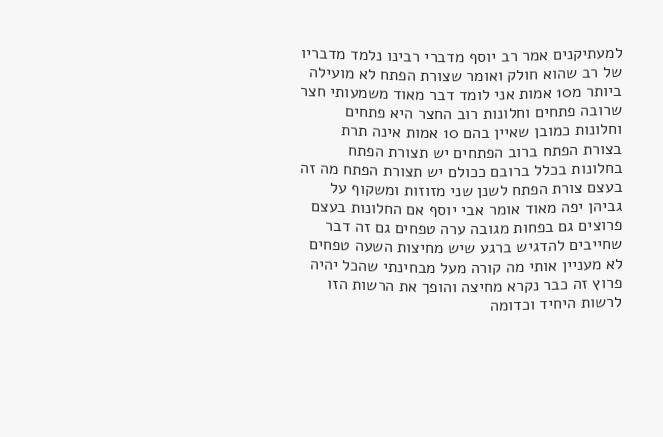למעתיקנים אמר רב יוסף מדברי רבינו נלמד מדבריו של רב שהוא חולק ואומר שצורת הפתח לא מועילה ביותר מ10 אמות אני לומד דבר מאוד משמעותי חצר שרובה פתחים וחלונות רוב החצר היא פתחים וחלונות כמובן שאיין בהם 10 אמות אינה תרת בצורת הפתח ברוב הפתחים יש תצורת הפתח בחלונות בכלל ברובם ככולם יש תצורת הפתח מה זה בעצם צורת הפתח לשנן שני מזוזות ומשקוף על גביהן יפה מאוד אומר אבי יוסף אם החלונות בעצם פרוצים גם בפחות מגובה ערה טפחים גם זה דבר שחייבים להדגיש ברגע שיש מחיצות השעה טפחים לא מעניין אותי מה קורה מעל מבחינתי שהכל יהיה פרוץ זה כבר נקרא מחיצה והופך את הרשות הזו לרשות היחיד וכדומה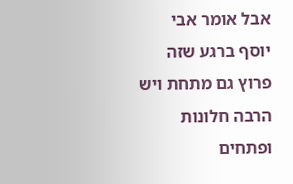אבל אומר אבי יוסף ברגע שזה פרוץ גם מתחת ויש הרבה חלונות ופתחים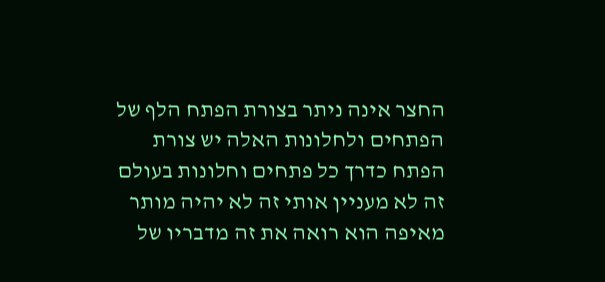החצר אינה ניתר בצורת הפתח הלף של הפתחים ולחלונות האלה יש צורת הפתח כדרך כל פתחים וחלונות בעולם זה לא מעניין אותי זה לא יהיה מותר מאיפה הוא רואה את זה מדבריו של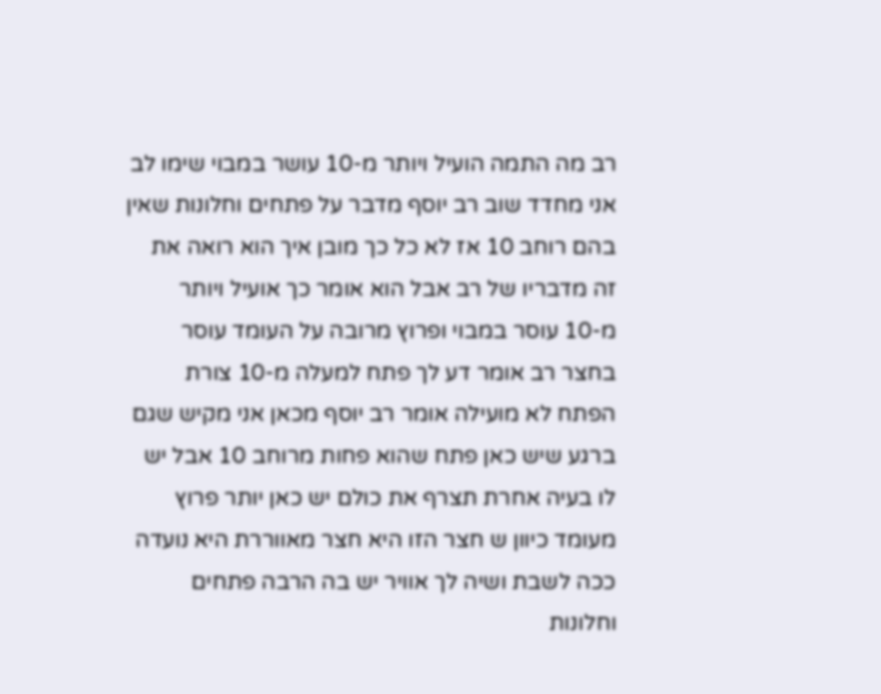רב מה התמה הועיל ויותר מ-10 עושר במבוי שימו לב אני מחדד שוב רב יוסף מדבר על פתחים וחלונות שאין בהם רוחב 10 אז לא כל כך מובן איך הוא רואה את זה מדבריו של רב אבל הוא אומר כך אועיל ויותר מ-10 עוסר במבוי ופרוץ מרובה על העומד עוסר בחצר רב אומר דע לך פתח למעלה מ-10 צורת הפתח לא מועילה אומר רב יוסף מכאן אני מקיש שגם ברגע שיש כאן פתח שהוא פחות מרוחב 10 אבל יש לו בעיה אחרת תצרף את כולם יש כאן יותר פרוץ מעומד כיוון ש חצר הזו היא חצר מאווררת היא נועדה ככה לשבת ושיה לך אוויר יש בה הרבה פתחים וחלונות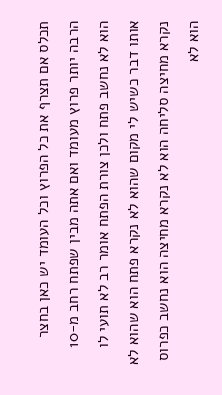תכלס אם תצרף את כל הפרוץ וכל העומד יש כאן בחצר הרבה יותר פרוץ מעומד ואם אתה מבין שפתח רחב מ-10 הוא לא נחשב פתח ולכן צורת הפתח אומר רב לא תועי לו אותו דבר כשיש לי מקום שהוא לא נקרא פתח הוא שהוא לא נקרא מחיצה סליחה הוא לא נקרא מחיצה הוא נחשב כפרוס הוא לא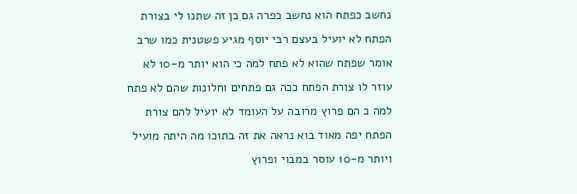נחשב כפתח הוא נחשב כפרה גם כן זה שתנו לי בצורת הפתח לא יועיל בעצם רבי יוסף מגיע פשטנית כמו שרב אומר שפתח שהוא לא פתח למה כי הוא יותר מ-10 לא עוזר לו צורת הפתח ככה גם פתחים וחלונות שהם לא פתח למה כ הם פרוץ מרובה על העומד לא יועיל להם צורת הפתח יפה מאוד בוא נראה את זה בתוכו מה היתה מועיל ויותר מ-10 עוסר במבוי ופרוץ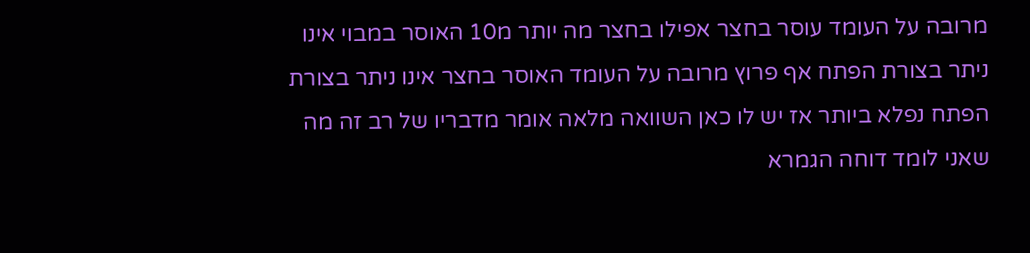מרובה על העומד עוסר בחצר אפילו בחצר מה יותר מ10 האוסר במבוי אינו ניתר בצורת הפתח אף פרוץ מרובה על העומד האוסר בחצר אינו ניתר בצורת הפתח נפלא ביותר אז יש לו כאן השוואה מלאה אומר מדבריו של רב זה מה שאני לומד דוחה הגמרא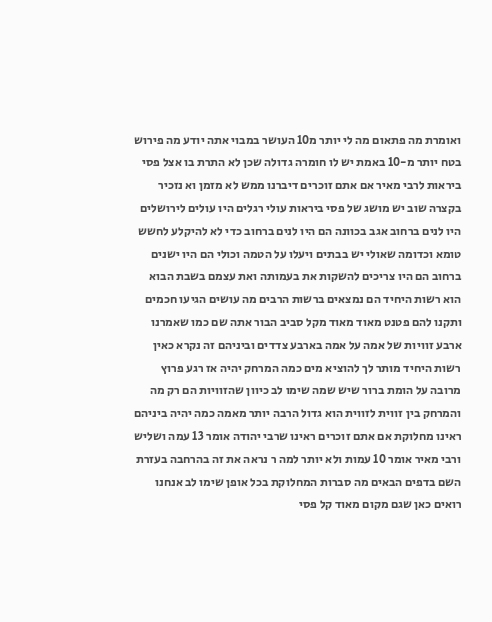ואומרת מה פתאום מה לי יותר מ10 העושר במבוי אתה יודע מה פירוש בטח יותר מ-10 באמת יש לו חומרה גדולה שכן לא התרת בו אצל פסי ביראות לרבי מאיר אם אתם זוכרים דיברנו ממש לא מזמן וא נזכיר בקצרה שוב יש מושג של פסי ביראות עולי רגלים היו עולים לירושלים היו לנים ברחוב אגב בכוונה הם היו לנים ברחוב כדי לא להיקלע לחשש טומא וכדומה שאולי יש בבתים ויעלו על הטמה וכולי הם היו ישנים ברחוב הם היו צריכים להשקות את בעמותה ואת עצמם בשבת הבוא הוא רשות היחיד הם נמצאים ברשות הרבים מה עושים הגיעו חכמים ותקנו להם פטנט מאוד מאוד מקל סביב הבור אתה שם כמו שאמרנו ארבע זוויות של אמה על אמה בארבע צדדים וביניהם זה נקרא כאין רשות היחיד מותר לך להוציא מים כמה המרחק יהיה אז רגע פרוץ מרובה על הומת ברור שיש שמה שימו לב כיוון שהזוויות הם רק מה והמרחק בין זווית לזווית הוא גדול הרבה יותר מאמה כמה יהיה ביניהם ראינו מחלוקת אם אתם זוכרים ראינו שרבי יהודה אומר 13 עמה ושליש ורבי מאיר אומר 10 עמות ולא יותר למה ר נראה את זה בהרחבה בעזרת השם בדפים הבאים מה סברות המחלוקת בכל אופן שימו לב אנחנו רואים כאן שגם מקום מאוד קל פסי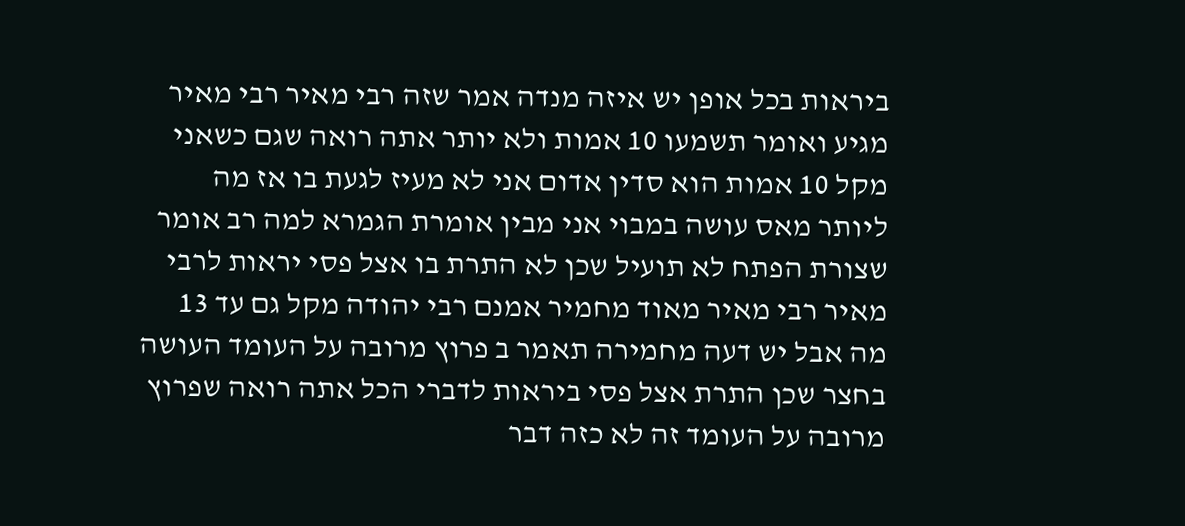ביראות בכל אופן יש איזה מנדה אמר שזה רבי מאיר רבי מאיר מגיע ואומר תשמעו 10 אמות ולא יותר אתה רואה שגם כשאני מקל 10 אמות הוא סדין אדום אני לא מעיז לגעת בו אז מה ליותר מאס עושה במבוי אני מבין אומרת הגמרא למה רב אומר שצורת הפתח לא תועיל שכן לא התרת בו אצל פסי יראות לרבי מאיר רבי מאיר מאוד מחמיר אמנם רבי יהודה מקל גם עד 13 מה אבל יש דעה מחמירה תאמר ב פרוץ מרובה על העומד העושה בחצר שכן התרת אצל פסי ביראות לדברי הכל אתה רואה שפרוץ מרובה על העומד זה לא כזה דבר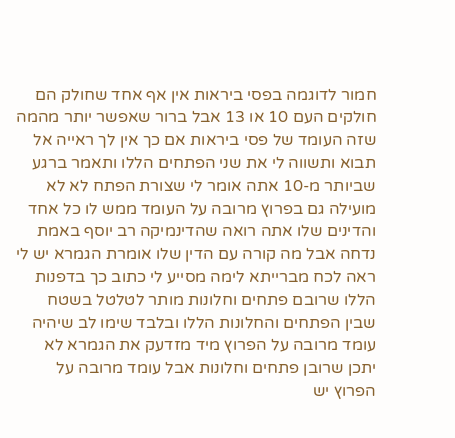חמור לדוגמה בפסי ביראות אין אף אחד שחולק הם חולקים העם 10 או 13 אבל ברור שאפשר יותר מהמה שזה העומד של פסי ביראות אם כך אין לך ראייה אל תבוא ותשווה לי את שני הפתחים הללו ותאמר ברגע שביותר מ-10 אתה אומר לי שצורת הפתח לא לא מועילה גם בפרוץ מרובה על העומד ממש לו כל אחד והדינים שלו אתה רואה שהדינמיקה רב יוסף באמת נדחה אבל מה קורה עם הדין שלו אומרת הגמרא יש לי ראה לכח מברייתא לימה מסייע לי כתוב כך בדפנות הללו שרובם פתחים וחלונות מותר לטלטל בשטח שבין הפתחים והחלונות הללו ובלבד שימו לב שיהיה עומד מרובה על הפרוץ מיד מזדעק את הגמרא לא יתכן שרובן פתחים וחלונות אבל עומד מרובה על הפרוץ יש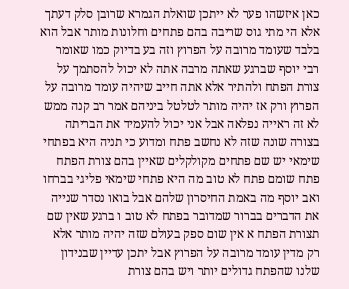כאן איזשהו פער לא ייתכן שואלת הגמרא שרובן סלק דעתך אלא הי מתי גוס שריבה בהם פתחים וחלונות מותר אבל הוא בלבד שעומד מרובה על הפרוץ וזה בע בדיוק כמו שאומר רבי יוסף שברגע שאתה מרבה אתה לא יכול להסתמך על צורת הפתח ולהתיר אלא אתה חייב שיהיה עומד מרובה על הפרוץ ורק אז יהיה מותר לטלטל ביניהם אמר רב קנה ממש לא זה ראייה נפלאה אבל אני יכול להעמיד את הבריתה בצורה שונה שזה לא נחשב פתח ומדוע כי תניה היא בפתחי שימאי יש שם פתחים מקולקלים שאיין בהם צורת הפתח פתח שומם פתח לא טוב מה היא פתחי שימאי פליגי בברחו ואב יוסף מה באמת החיסרון שלהם אבל בואו נסדר שנייה את הדברים בברור שמדובר בפתח לא טוב ו ברגע שאין שם תצורת הפתח א אין שום ספק בעולם שזה יהיה מותר אלא רק מדין עומד מרובה על הפרוץ אבל יתכן עדיין שבנידון שלנו שהפתח גדולים יותר ויש בהם צורת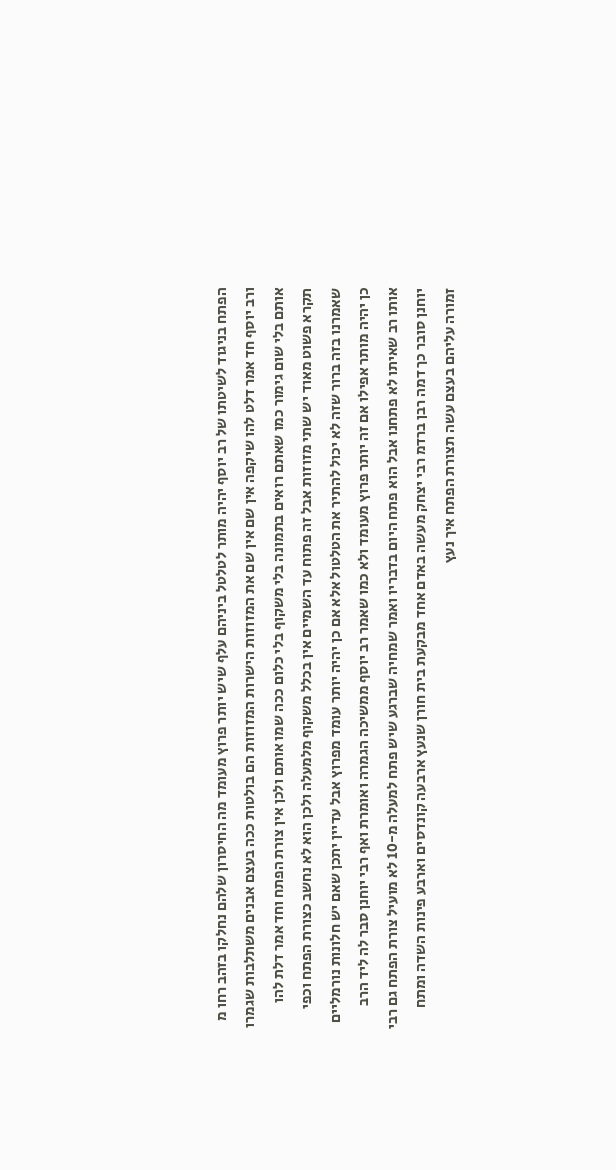הפתח בניגוד לשיטתו של רב יוסף יהיה מותר לטלטל ביניהם עלף שיש יותר פרוץ מעומד מה החיסרון שלהם נחלקו בזהב רחו מ ורב יוסף חד אמר דלט להו שיקפה אין שם אין שם את המזוזות הישרות המזוזות הם בולטות ככה בעצם אבנים משתלבות שגמרו אותם בלי שום גימור כמו שאתם רואים בתמונה בלי משקוף בלי כלום ככה שמו אותם ולכן אין צורת הפתח וחד אמר דלת להו תקרא פשוט מאוד יש שתי מזוזות אבל זה פתוח עד השמיים אין בכלל משקוף מלמעלה ולכן הוא לא נחשב כצורת הפתח וכפי שאמרנו בזה ברור שזה לא יכול להתיר את הטלטול אלא אם כן יהיה יותר עומד מפרוץ אבל עדיין יתכן שאם יש חלונות נורמליים כן יהיה מותר אפילו אם זה יותר פרוץ מעומד ולא כמו שאמר רב יוסף ממשיכה הגמרה ואומרת ואף רבי יוחנן סבר לה ליד הרב אותו רב שאיתו לא פתחנו אבל הוא פתח היום בדבריו ואמר שמחיה שברגע שיש פתח למעלה מ-10 לא מועיל צורת הפתח גם רבי יוחנן סובר כך דמה רבן ברדמ רבי יצחק מעשה באדם אחד מבקעת בית חורן שנעץ ארבעה קונדסים וארבע פינות השדה ומתח זמורה עליהם בעצם עשה תצורת הפתח איך נעץ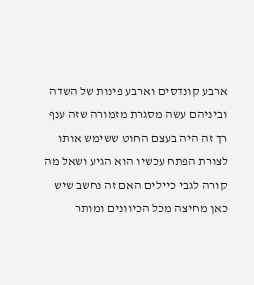ארבע קונדסים וארבע פינות של השדה וביניהם עשה מסגרת מזמורה שזה ענף רך זה היה בעצם החוט ששימש אותו לצורת הפתח עכשיו הוא הגיע ושאל מה קורה לגבי כיילים האם זה נחשב שיש כאן מחיצה מכל הכיוונים ומותר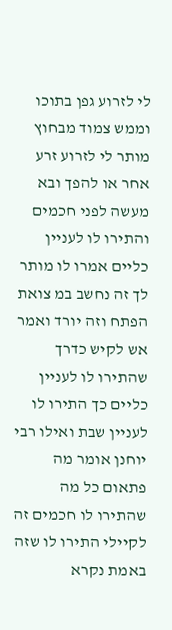לי לזרוע גפן בתוכו וממש צמוד מבחוץ מותר לי לזרוע זרע אחר או להפך ובא מעשה לפני חכמים והתירו לו לעניין כליים אמרו לו מותר לך זה נחשב במ צואת הפתח וזה יורד ואמר אש לקיש כדרך שהתירו לו לעניין כליים כך התירו לו לעניין שבת ואילו רבי יוחנן אומר מה פתאום כל מה שהתירו לו חכמים זה לקיילי התירו לו שזה באמת נקרא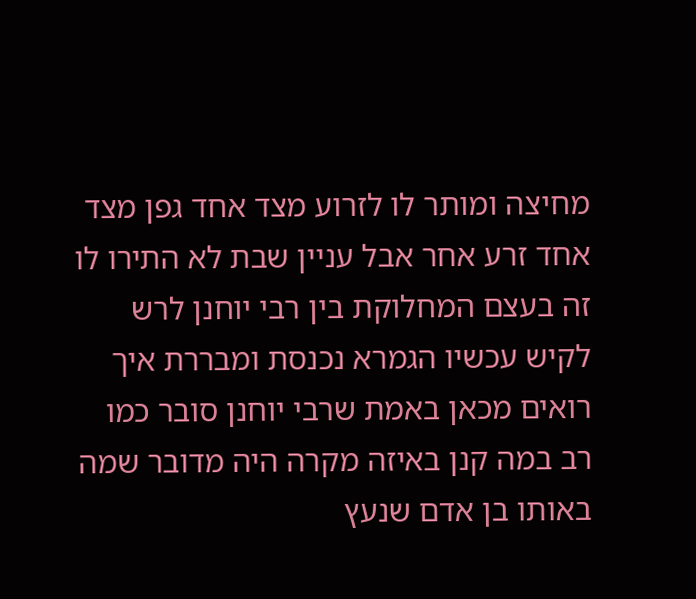מחיצה ומותר לו לזרוע מצד אחד גפן מצד אחד זרע אחר אבל עניין שבת לא התירו לו זה בעצם המחלוקת בין רבי יוחנן לרש לקיש עכשיו הגמרא נכנסת ומבררת איך רואים מכאן באמת שרבי יוחנן סובר כמו רב במה קנן באיזה מקרה היה מדובר שמה באותו בן אדם שנעץ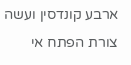ארבע קונדסין ועשה צורת הפתח אי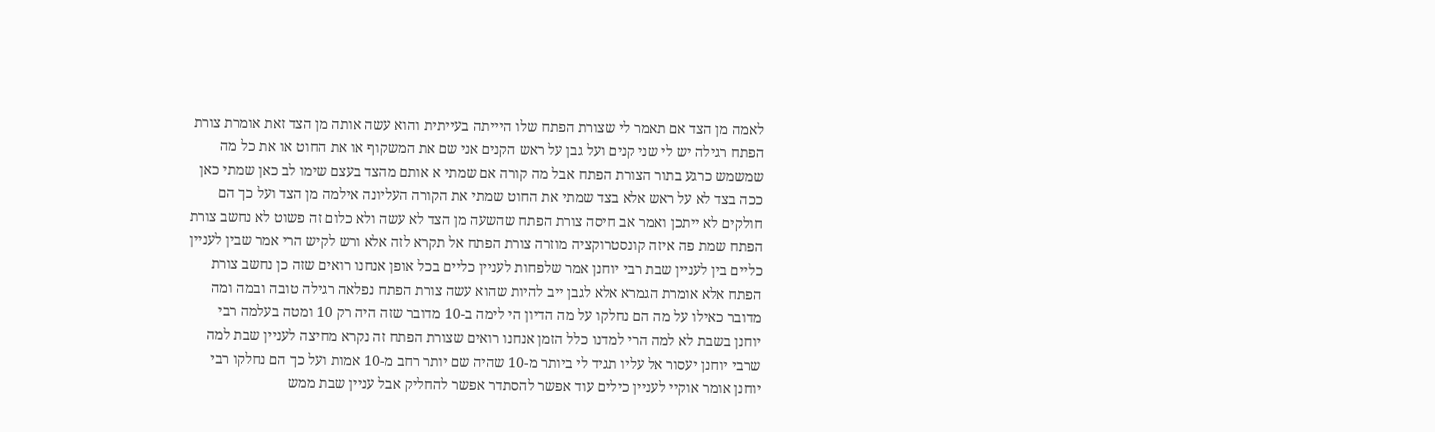לאמה מן הצד אם תאמר לי שצורת הפתח שלו היייתה בעייתית והוא עשה אותה מן הצד זאת אומרת צורת הפתח רגילה יש לי שני קנים ועל גבן על ראש הקנים אני שם את המשקוף או את החוט או את כל מה שמשמש כרגע בתור הצורת הפתח אבל מה קורה אם שמתי א אותם מהצד בעצם שימו לב כאן שמתי כאן ככה בצד לא על ראש אלא בצד שמתי את החוט שמתי את הקורה העליונה אילמה מן הצד ועל כך הם חולקים לא ייתכן ואמר אב חיסה צורת הפתח שהשעה מן הצד לא עשה ולא כלום זה פשוט לא נחשב צורת הפתח שמת פה איזה קונסטרוקציה מוזרה צורת הפתח אל תקרא לזה אלא ורש לקיש הרי אמר שבין לעניין כליים בין לעניין שבת רבי יוחנן אמר שלפחות לעניין כליים בכל אופן אנחנו רואים שזה כן נחשב צורת הפתח אלא אומרת הגמרא אלא לגבן ייב להיות שהוא עשה צורת הפתח נפלאה רגילה טובה ובמה ומה מדובר כאילו על מה הם נחלקו על מה הדיון הי לימה ב-10 מדובר שזה היה רק 10 ומטה בעלמה רבי יוחנן בשבת לא למה הרי למדנו כלל הזמן אנחנו רואים שצורת הפתח זה נקרא מחיצה לעניין שבת למה שרבי יוחנן יעסור אל עליו תגיד לי ביותר מ-10 שהיה שם יותר רחב מ-10 אמות ועל כך הם נחלקו רבי יוחנן אומר אוקיי לעניין כילים עוד אפשר להסתדר אפשר להחליק אבל עניין שבת ממש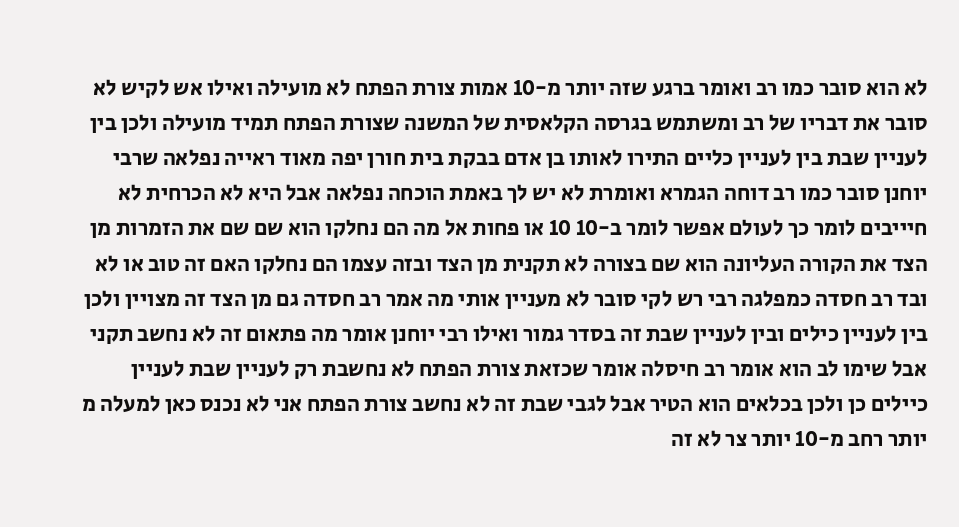לא הוא סובר כמו רב ואומר ברגע שזה יותר מ-10 אמות צורת הפתח לא מועילה ואילו אש לקיש לא סובר את דבריו של רב ומשתמש בגרסה הקלאסית של המשנה שצורת הפתח תמיד מועילה ולכן בין לעניין שבת בין לעניין כליים התירו לאותו בן אדם בבקת בית חורן יפה מאוד ראייה נפלאה שרבי יוחנן סובר כמו רב דוחה הגמרא ואומרת לא יש לך באמת הוכחה נפלאה אבל היא לא הכרחית לא חיייבים לומר כך לעולם אפשר לומר ב-10 10 או פחות אל מה הם נחלקו הוא שם שם את הזמרות מן הצד את הקורה העליונה הוא שם בצורה לא תקנית מן הצד ובזה עצמו הם נחלקו האם זה טוב או לא ובד רב חסדה כמפלגה רבי רש לקי סובר לא מעניין אותי מה אמר רב חסדה גם מן הצד זה מצויין ולכן בין לעניין כילים ובין לעניין שבת זה בסדר גמור ואילו רבי יוחנן אומר מה פתאום זה לא נחשב תקני אבל שימו לב הוא אומר רב חיסלה אומר שכזאת צורת הפתח לא נחשבת רק לעניין שבת לעניין כיילים כן ולכן בכלאים הוא הטיר אבל לגבי שבת זה לא נחשב צורת הפתח אני לא נכנס כאן למעלה מ יותר רחב מ-10 יותר צר לא זה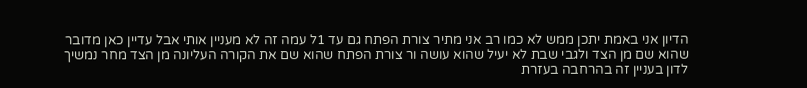הדיון אני באמת יתכן ממש לא כמו רב אני מתיר צורת הפתח גם עד 1ל עמה זה לא מעניין אותי אבל עדיין כאן מדובר שהוא שם מן הצד ולגבי שבת לא יעיל שהוא עושה ור צורת הפתח שהוא שם את הקורה העליונה מן הצד מחר נמשיך לדון בעניין זה בהרחבה בעזרת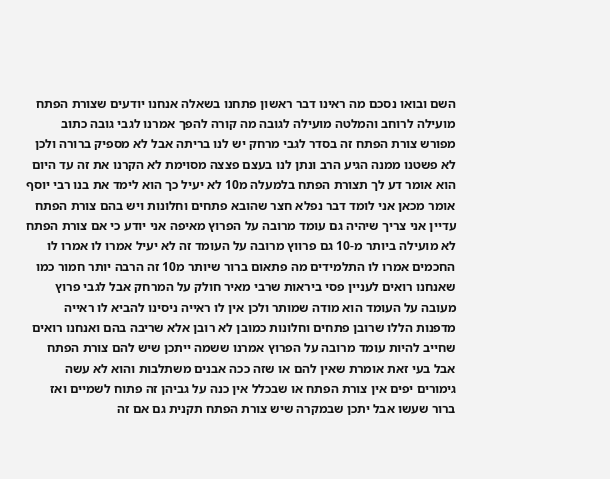השם ובואו נסכם מה ראינו דבר ראשון פתחנו בשאלה אנחנו יודעים שצורת הפתח מועילה לרוחב והמלטה מועילה לגובה מה קורה להפך אמרנו לגבי גובה כתוב מפורש צורת הפתח זה בסדר לגבי מרחק יש לנו בריתה אבל לא מספיק ברורה ולכן לא פשטנו ממנה הגיע הרב ונתן לנו בעצם פצצה מסוימת לא הקרנו את זה עד היום הוא אומר דע לך תצורת הפתח בלמעלה מ10 לא יעיל כך הוא לימד את בנו רבי יוסף אומר מכאן אני לומד דבר נפלא חצר שהובא פתחים וחלונות ויש בהם צורת הפתח עדיין אני צריך שיהיה גם עומד מרובה על הפרוץ מאיפה אני יודע כי אם צורת הפתח לא מועילה ביותר מ-10 גם פרווץ מרובה על העומד זה לא יעיל אמרו לו אמרו לו החכמים אמרו לו התלמידים מה פתאום ברור שיותר מ10 זה הרבה יותר חמור כמו שאנחנו רואים לעניין פסי ביראות שרבי מאיר חולק על המרחק אבל לגבי פרוץ מעובה על העומד הוא מודה שמותר ולכן אין לו ראייה ניסינו להביא לו ראייה מדפנות הללו שרובן פתחים וחלונות כמובן לא רובן אלא שריבה בהם ואנחנו רואים שחייב להיות עומד מרובה על הפרוץ אמרנו ששמה ייתכן שיש להם צורת הפתח אבל בעי זאת אומרת שאין להם או שזה ככה אבנים משתלבות והוא לא עשה גימורים יפים אין צורת הפתח או שבכלל אין כנה על גביהן זה פתוח לשמיים ואז ברור שעשו אבל יתכן שבמקרה שיש צורת הפתח תקנית גם אם זה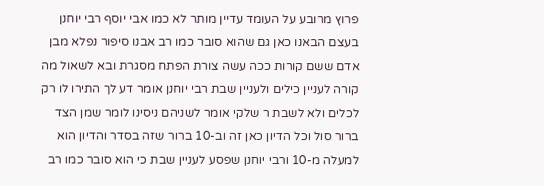פרוץ מרובע על העומד עדיין מותר לא כמו אבי יוסף רבי יוחנן בעצם הבאנו כאן גם שהוא סובר כמו רב אבנו סיפור נפלא מבן אדם ששם קורות ככה עשה צורת הפתח מסגרת ובא לשאול מה קורה לעניין כילים ולעניין שבת רבי יוחנן אומר דע לך התירו לו רק לכלים ולא לשבת ר שלקי אומר לשניהם ניסינו לומר שמן הצד ברור סול וכל הדיון כאן זה וב-10 ברור שזה בסדר והדיון הוא למעלה מ-10 ורבי יוחנן שפסע לעניין שבת כי הוא סובר כמו רב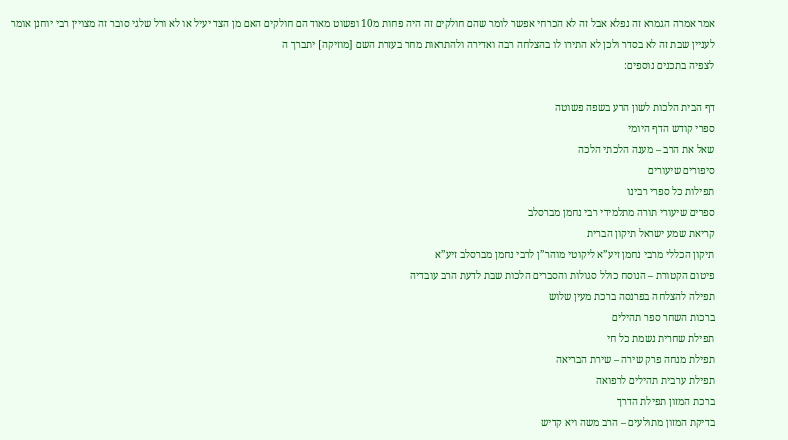אמר אמרה הגמרא זה נפלא אבל זה לא הכרחי אפשר לומר שהם חולקים זה היה פחות מ10 ופשוט מאוד הם חולקים האם מן הצד יעיל או לא ורל שלגי סובר זה מצויין רבי יוחנן אומר לעניין שבת זה לא בסדר ולכן לא התירו לו בהצלחה רבה ואדירה ולהתראות מחר בעזרת השם [מוזיקה] יתברך ה
לצפיה בתכנים נוספים:

דף הבית הלכות לשון הרע בשפה פשוטה
ספרי קודש הדף היומי
שאל את הרב – מענה הלכתי הלכה
סיפורים שיעורים
תפילות כל ספרי רבינו
ספרים שיעורי תורה מתלמידי רבי נחמן מברסלב
קריאת שמע ישראל תיקון הברית
תיקון הכללי מרבי נחמן זיע”א ליקוטי מוהר”ן לרבי נחמן מברסלב זיע”א
פיטום הקטורת – הנוסח כולל סגולות והסברים הלכות שבת לדעת הרב עובדיה
תפילה להצלחה בפרנסה ברכת מעין שלוש
ברכות השחר ספר תהילים
תפילת שחרית נשמת כל חי
תפילת מנחה פרק שירה – שירת הבריאה
תפילת ערבית תהילים לרפואה
ברכת המזון תפילת הדרך
בדיקת המזון מתולעים – הרב משה ויא קדיש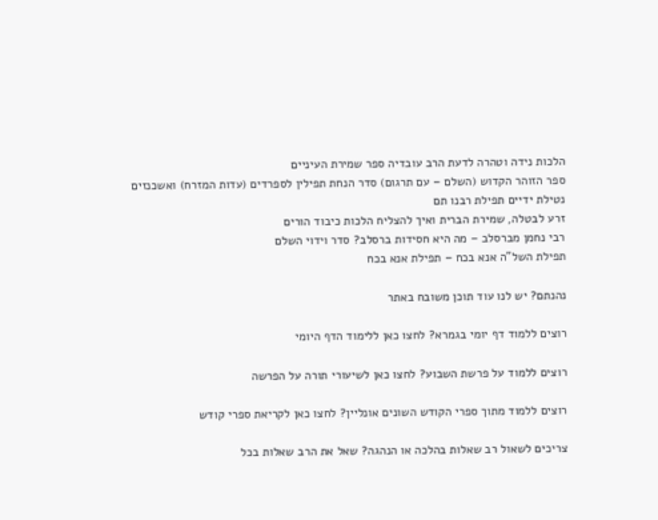הלכות נידה וטהרה לדעת הרב עובדיה ספר שמירת העיניים
ספר הזוהר הקדוש (השלם – עם תרגום) סדר הנחת תפילין לספרדים (עדות המזרח) ואשכנזים
נטילת ידיים תפילת רבנו תם
זרע לבטלה, שמירת הברית ואיך להצליח הלכות כיבוד הורים
רבי נחמן מברסלב – מה היא חסידות ברסלב? סדר וידוי השלם
תפילת השל”ה אנא בכח – תפילת אנא בכח

נהנתם? יש לנו עוד תוכן משובח באתר

רוצים ללמוד דף יומי בגמרא? לחצו כאן ללימוד הדף היומי

רוצים ללמוד על פרשת השבוע? לחצו כאן לשיעורי תורה על הפרשה

רוצים ללמוד מתוך ספרי הקודש השונים אונליין? לחצו כאן לקריאת ספרי קודש

צריכים לשאול רב שאלות בהלכה או הנהגה? שאל את הרב שאלות בכל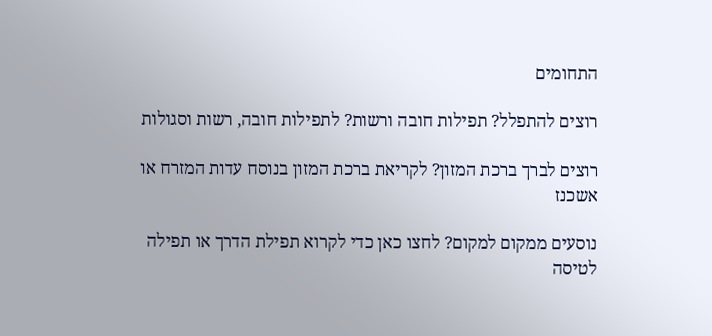התחומים

רוצים להתפלל? תפילות חובה ורשות? לתפילות חובה, רשות וסגולות

רוצים לברך ברכת המזון? לקריאת ברכת המזון בנוסח עדות המזרח או אשכנז

נוסעים ממקום למקום? לחצו כאן כדי לקרוא תפילת הדרך או תפילה לטיסה